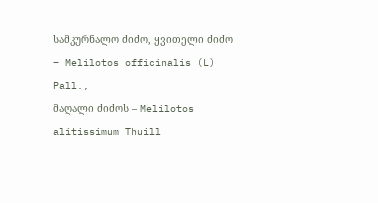სამკურნალო ძიძო, ყვითელი ძიძო – Melilotos officinalis (L) Pall.,
მაღალი ძიძოს – Melilotos alitissimum Thuill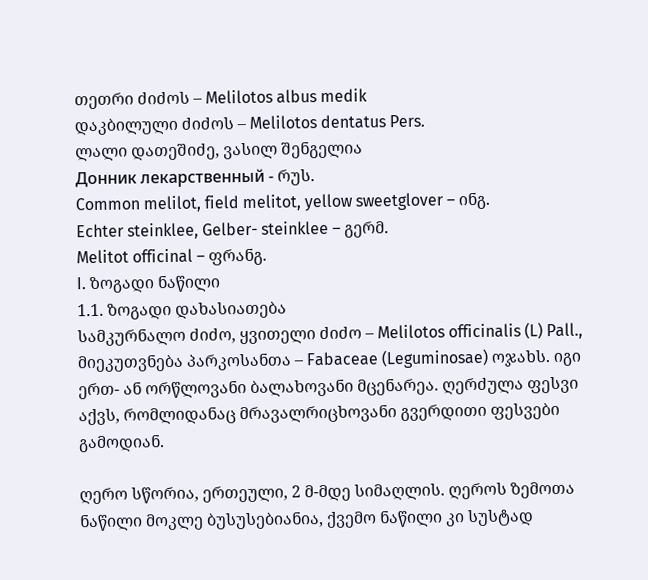თეთრი ძიძოს – Melilotos albus medik
დაკბილული ძიძოს – Melilotos dentatus Pers.
ლალი დათეშიძე, ვასილ შენგელია
Донник лекарственный - რუს.
Common melilot, field melitot, yellow sweetglover – ინგ.
Echter steinklee, Gelber- steinklee – გერმ.
Melitot officinal – ფრანგ.
I. ზოგადი ნაწილი
1.1. ზოგადი დახასიათება
სამკურნალო ძიძო, ყვითელი ძიძო – Melilotos officinalis (L) Pall., მიეკუთვნება პარკოსანთა – Fabaceae (Leguminosae) ოჯახს. იგი ერთ- ან ორწლოვანი ბალახოვანი მცენარეა. ღერძულა ფესვი აქვს, რომლიდანაც მრავალრიცხოვანი გვერდითი ფესვები გამოდიან.

ღერო სწორია, ერთეული, 2 მ-მდე სიმაღლის. ღეროს ზემოთა ნაწილი მოკლე ბუსუსებიანია, ქვემო ნაწილი კი სუსტად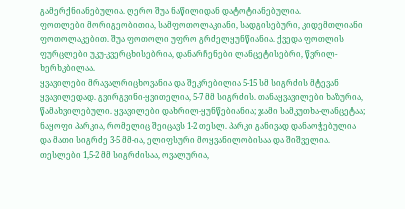გამერქნიანებულია. ღერო შუა ნაწილიდან დატოტიანებულია.
ფოთლები მორიგეობითია, სამფოთოლაკიანი, სადგისებური, კიდემთლიანი ფოთოლაკებით. შუა ფოთოლი უფრო გრძელყუნწიანია. ქვედა ფოთლის ფურცლები უკუ-კვერცხისებრია, დანარჩენები ლანცეტისებრი, წვრილ-ხერხკბილაა.
ყვავილები მრავალრიცხოვანია და შეკრებილია 5-15 სმ სიგრძის მტევან ყვავილედად. გვირგვინი-ყვითელია, 5-7 მმ სიგრძის. თანაყვავილები ხაზურია, წამახვილებული. ყვავილები დახრილ-ყუნწებიანია; ჯამი სამკუთხა-ლანცეტაა; ნაყოფი პარკია, რომელიც შეიცავს 1-2 თესლ. პარკი განივად დანაოჭებულია და მათი სიგრძე 3-5 მმ-ია, ელიფსური მოყვანილობისაა და შიშველია. თესლები 1,5-2 მმ სიგრძისაა, ოვალურია,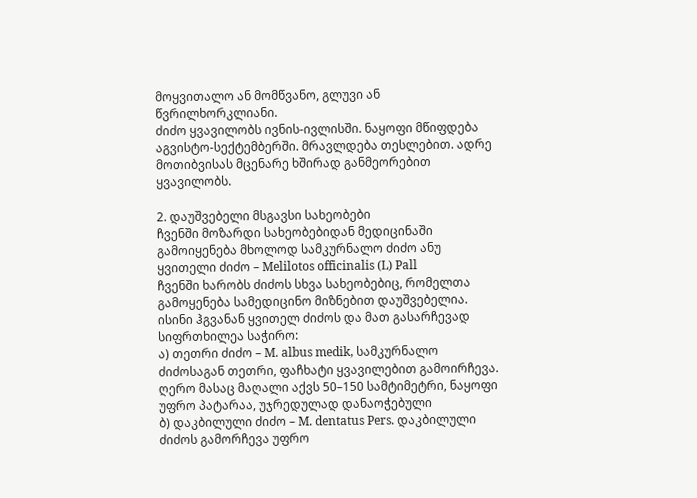მოყვითალო ან მომწვანო, გლუვი ან წვრილხორკლიანი.
ძიძო ყვავილობს ივნის-ივლისში. ნაყოფი მწიფდება აგვისტო-სექტემბერში. მრავლდება თესლებით. ადრე მოთიბვისას მცენარე ხშირად განმეორებით ყვავილობს.

2. დაუშვებელი მსგავსი სახეობები
ჩვენში მოზარდი სახეობებიდან მედიცინაში გამოიყენება მხოლოდ სამკურნალო ძიძო ანუ ყვითელი ძიძო – Melilotos officinalis (L) Pall
ჩვენში ხარობს ძიძოს სხვა სახეობებიც, რომელთა გამოყენება სამედიცინო მიზნებით დაუშვებელია. ისინი ჰგვანან ყვითელ ძიძოს და მათ გასარჩევად სიფრთხილეა საჭირო:
ა) თეთრი ძიძო – M. albus medik, სამკურნალო ძიძოსაგან თეთრი, ფაჩხატი ყვავილებით გამოირჩევა. ღერო მასაც მაღალი აქვს 50–150 სამტიმეტრი, ნაყოფი უფრო პატარაა, უჯრედულად დანაოჭებული
ბ) დაკბილული ძიძო – M. dentatus Pers. დაკბილული ძიძოს გამორჩევა უფრო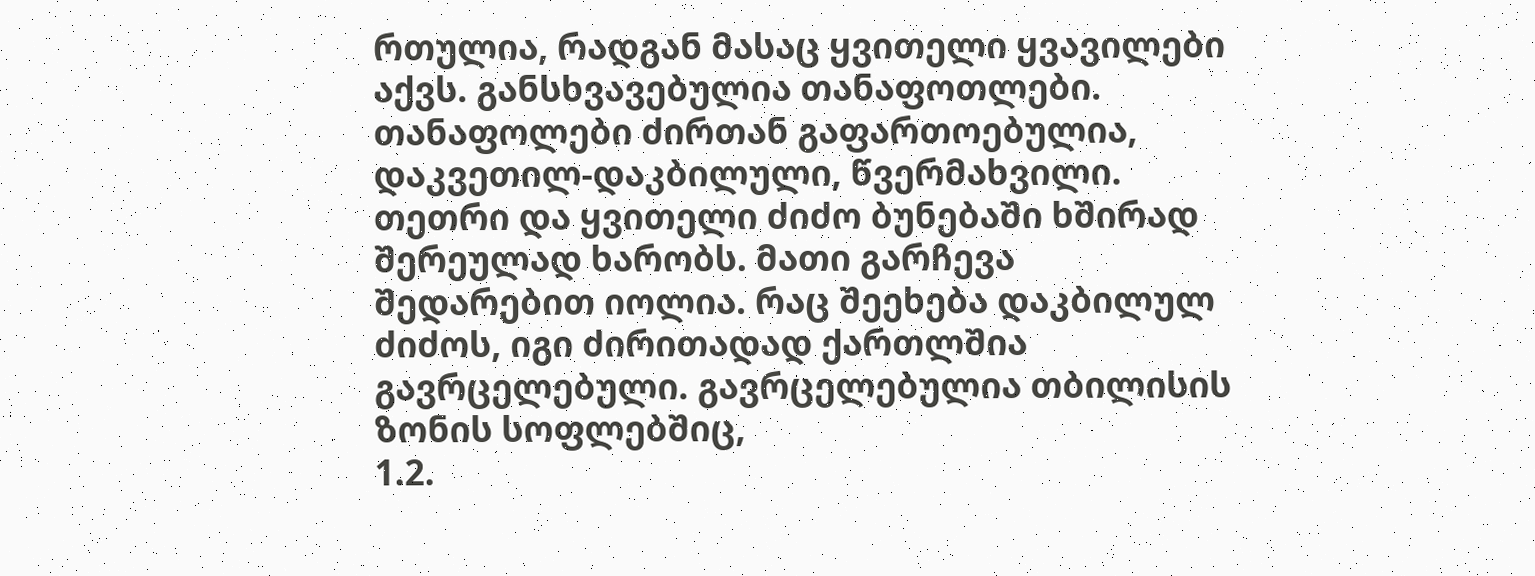რთულია, რადგან მასაც ყვითელი ყვავილები აქვს. განსხვავებულია თანაფოთლები. თანაფოლები ძირთან გაფართოებულია, დაკვეთილ-დაკბილული, წვერმახვილი.
თეთრი და ყვითელი ძიძო ბუნებაში ხშირად შერეულად ხარობს. მათი გარჩევა შედარებით იოლია. რაც შეეხება დაკბილულ ძიძოს, იგი ძირითადად ქართლშია გავრცელებული. გავრცელებულია თბილისის ზონის სოფლებშიც,
1.2.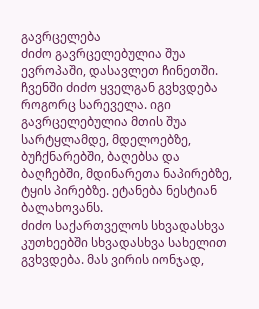გავრცელება
ძიძო გავრცელებულია შუა ევროპაში, დასავლეთ ჩინეთში. ჩვენში ძიძო ყველგან გვხვდება როგორც სარეველა. იგი გავრცელებულია მთის შუა სარტყლამდე, მდელოებზე, ბუჩქნარებში, ბაღებსა და ბაღჩებში, მდინარეთა ნაპირებზე, ტყის პირებზე. ეტანება ნესტიან ბალახოვანს.
ძიძო საქართველოს სხვადასხვა კუთხეებში სხვადასხვა სახელით გვხვდება. მას ვირის იონჯად,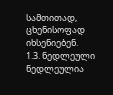სამთითად, ცხენისოფად იხსენიებენ.
1.3. ნედლეული
ნედლეულია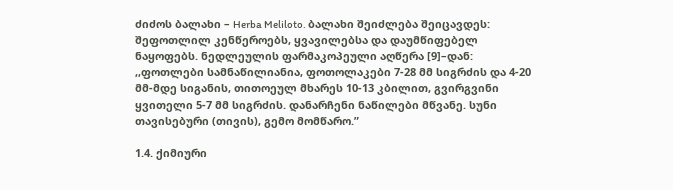ძიძოს ბალახი – Herba Meliloto. ბალახი შეიძლება შეიცავდეს: შეფოთლილ კენწეროებს, ყვავილებსა და დაუმწიფებელ ნაყოფებს. ნედლეულის ფარმაკოპეული აღწერა [9]–დან:
,,ფოთლები სამნაწილიანია, ფოთოლაკები 7-28 მმ სიგრძის და 4-20 მმ-მდე სიგანის, თითოეულ მხარეს 10-13 კბილით, გვირგვინი ყვითელი 5-7 მმ სიგრძის. დანარჩენი ნაწილები მწვანე. სუნი თავისებური (თივის), გემო მომწარო.”

1.4. ქიმიური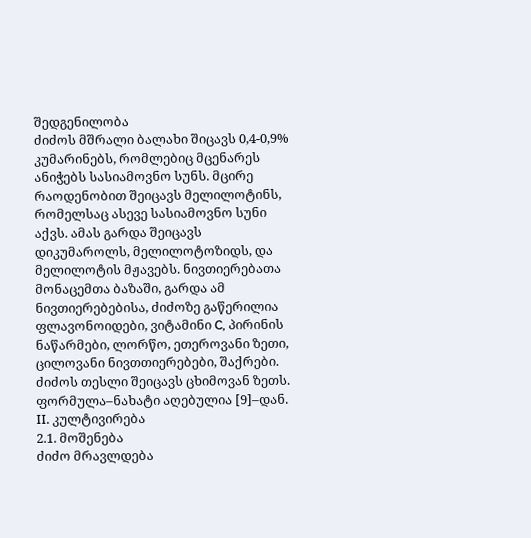შედგენილობა
ძიძოს მშრალი ბალახი შიცავს 0,4-0,9% კუმარინებს, რომლებიც მცენარეს ანიჭებს სასიამოვნო სუნს. მცირე რაოდენობით შეიცავს მელილოტინს, რომელსაც ასევე სასიამოვნო სუნი აქვს. ამას გარდა შეიცავს დიკუმაროლს, მელილოტოზიდს, და მელილოტის მჟავებს. ნივთიერებათა მონაცემთა ბაზაში, გარდა ამ ნივთიერებებისა, ძიძოზე გაწერილია ფლავონოიდები, ვიტამინი C, პირინის ნაწარმები, ლორწო, ეთეროვანი ზეთი, ცილოვანი ნივთთიერებები, შაქრები. ძიძოს თესლი შეიცავს ცხიმოვან ზეთს.
ფორმულა–ნახატი აღებულია [9]–დან.
II. კულტივირება
2.1. მოშენება
ძიძო მრავლდება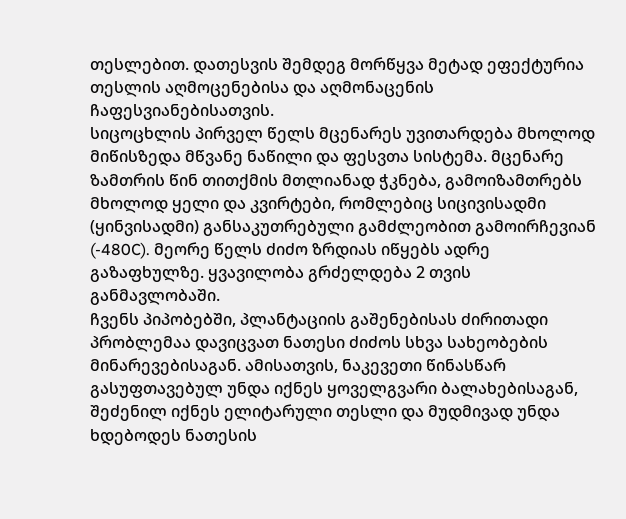თესლებით. დათესვის შემდეგ მორწყვა მეტად ეფექტურია თესლის აღმოცენებისა და აღმონაცენის ჩაფესვიანებისათვის.
სიცოცხლის პირველ წელს მცენარეს უვითარდება მხოლოდ მიწისზედა მწვანე ნაწილი და ფესვთა სისტემა. მცენარე ზამთრის წინ თითქმის მთლიანად ჭკნება, გამოიზამთრებს მხოლოდ ყელი და კვირტები, რომლებიც სიცივისადმი (ყინვისადმი) განსაკუთრებული გამძლეობით გამოირჩევიან (-480C). მეორე წელს ძიძო ზრდიას იწყებს ადრე გაზაფხულზე. ყვავილობა გრძელდება 2 თვის განმავლობაში.
ჩვენს პიპობებში, პლანტაციის გაშენებისას ძირითადი პრობლემაა დავიცვათ ნათესი ძიძოს სხვა სახეობების მინარევებისაგან. ამისათვის, ნაკევეთი წინასწარ გასუფთავებულ უნდა იქნეს ყოველგვარი ბალახებისაგან, შეძენილ იქნეს ელიტარული თესლი და მუდმივად უნდა ხდებოდეს ნათესის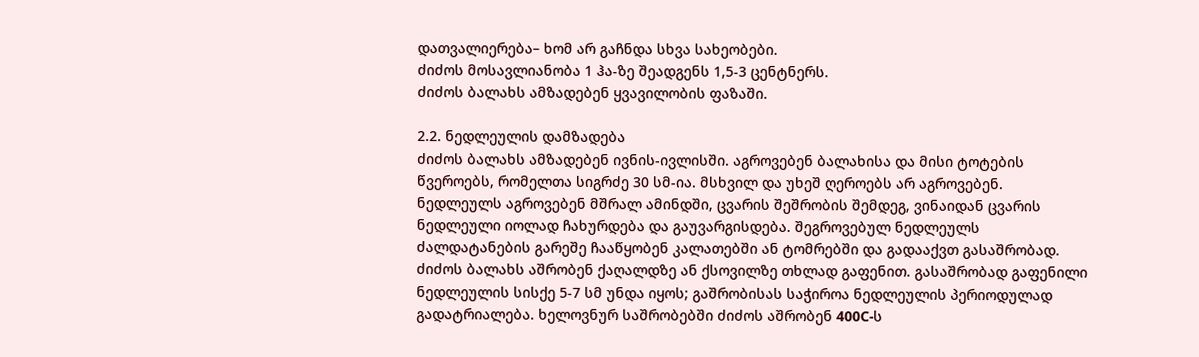დათვალიერება– ხომ არ გაჩნდა სხვა სახეობები.
ძიძოს მოსავლიანობა 1 ჰა-ზე შეადგენს 1,5-3 ცენტნერს.
ძიძოს ბალახს ამზადებენ ყვავილობის ფაზაში.

2.2. ნედლეულის დამზადება
ძიძოს ბალახს ამზადებენ ივნის-ივლისში. აგროვებენ ბალახისა და მისი ტოტების წვეროებს, რომელთა სიგრძე 30 სმ-ია. მსხვილ და უხეშ ღეროებს არ აგროვებენ.
ნედლეულს აგროვებენ მშრალ ამინდში, ცვარის შეშრობის შემდეგ, ვინაიდან ცვარის ნედლეული იოლად ჩახურდება და გაუვარგისდება. შეგროვებულ ნედლეულს ძალდატანების გარეშე ჩააწყობენ კალათებში ან ტომრებში და გადააქვთ გასაშრობად.
ძიძოს ბალახს აშრობენ ქაღალდზე ან ქსოვილზე თხლად გაფენით. გასაშრობად გაფენილი ნედლეულის სისქე 5-7 სმ უნდა იყოს; გაშრობისას საჭიროა ნედლეულის პერიოდულად გადატრიალება. ხელოვნურ საშრობებში ძიძოს აშრობენ 400C-ს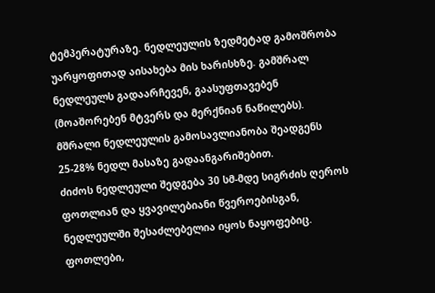ტემპერატურაზე. ნედლეულის ზედმეტად გამოშრობა უარყოფითად აისახება მის ხარისხზე. გამშრალ ნედლეულს გადაარჩევენ, გაასუფთავებენ (მოაშორებენ მტვერს და მერქნიან ნაწილებს). მშრალი ნედლეულის გამოსავლიანობა შეადგენს 25-28% ნედლ მასაზე გადაანგარიშებით.
ძიძოს ნედლეული შედგება 30 სმ-მდე სიგრძის ღეროს ფოთლიან და ყვავილებიანი წვეროებისგან, ნედლეულში შესაძლებელია იყოს ნაყოფებიც. ფოთლები,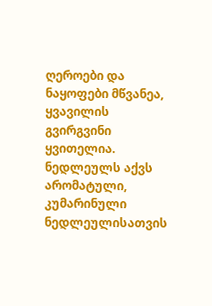ღეროები და ნაყოფები მწვანეა, ყვავილის გვირგვინი ყვითელია. ნედლეულს აქვს არომატული, კუმარინული ნედლეულისათვის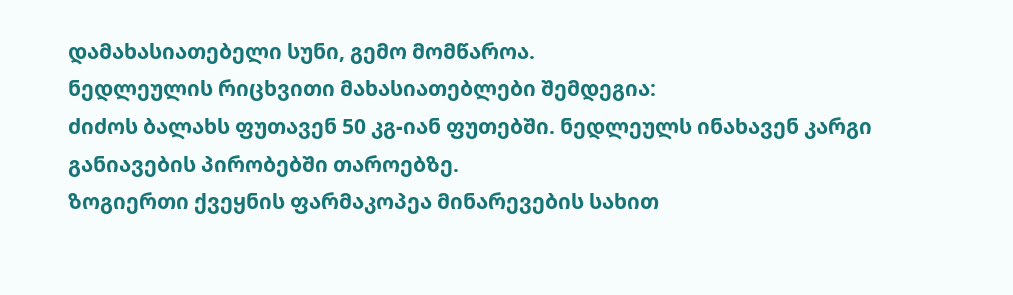დამახასიათებელი სუნი, გემო მომწაროა.
ნედლეულის რიცხვითი მახასიათებლები შემდეგია:
ძიძოს ბალახს ფუთავენ 50 კგ-იან ფუთებში. ნედლეულს ინახავენ კარგი განიავების პირობებში თაროებზე.
ზოგიერთი ქვეყნის ფარმაკოპეა მინარევების სახით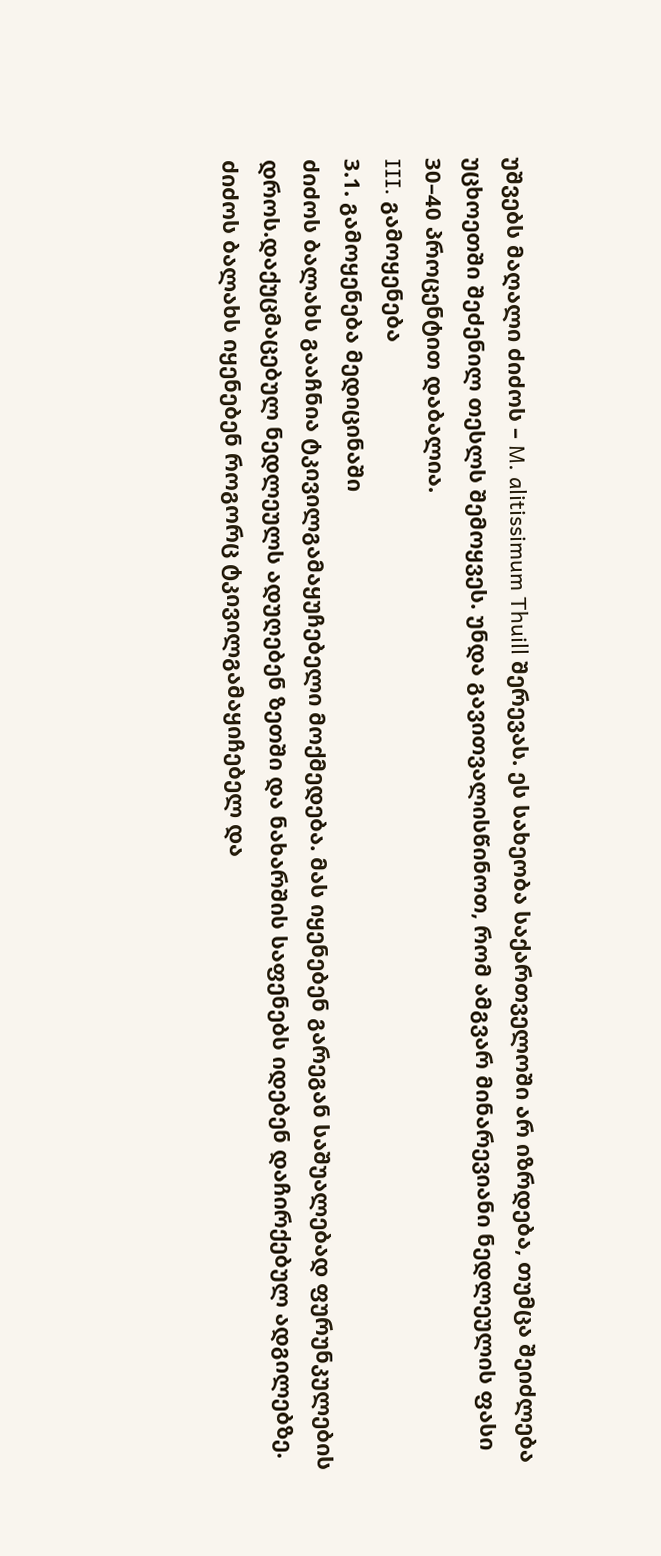უშვებს მაღალი ძიძოს – M. alitissimum Thuill შერევას. ეს სახეობა საქართველოში არ იზრდება, თუმცა შეიძლება უცხოეთში შეძენილ თესლს შემოყვეს. უნდა გავითვალისწინოთ, რომ ამგვარ მინარევიანი ნედლეულის ფასი 30–40 პროცენტით დაბალია.
III. გამოყენება
3.1. გამოყენება მედიცინაში
ძიძოს ბალახს გააჩნია ტკივილგამაყუჩებელი მოქმედება. მას იყენებენ გარეგან საშუალებად ფურუნკულების დროს.დაქუცმაცებულ ნედლეულს ადუღებენ ზეთში და ნახარშის საფენებს იდებენ დაჩირქებულ ადგილებზე.
ძიძოს ბალახს იყენებენ როგორც ტკივილგამაყიჩებელ და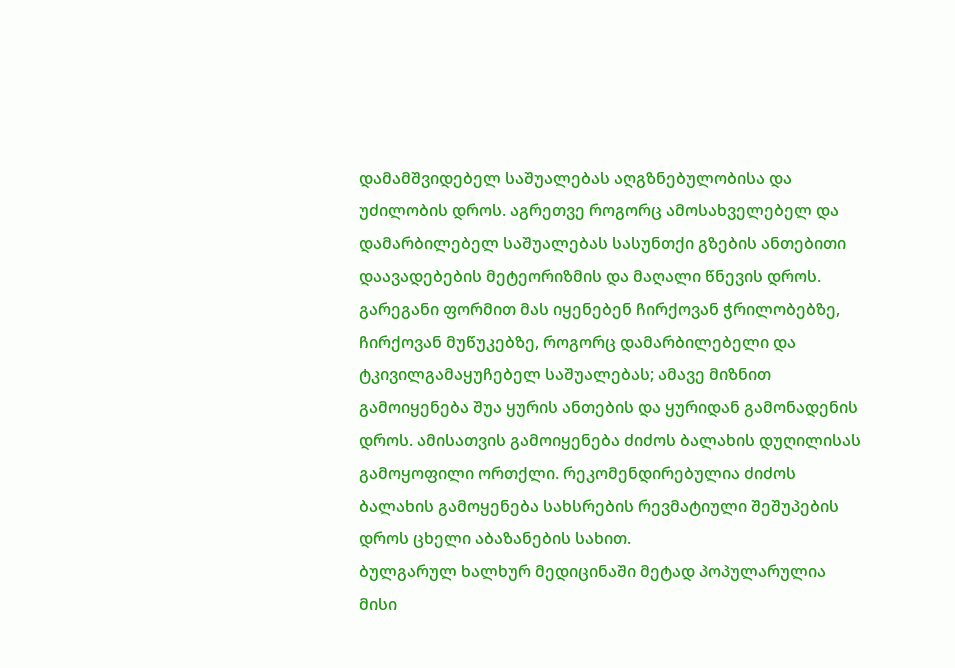დამამშვიდებელ საშუალებას აღგზნებულობისა და უძილობის დროს. აგრეთვე როგორც ამოსახველებელ და დამარბილებელ საშუალებას სასუნთქი გზების ანთებითი დაავადებების მეტეორიზმის და მაღალი წნევის დროს.
გარეგანი ფორმით მას იყენებენ ჩირქოვან ჭრილობებზე, ჩირქოვან მუწუკებზე, როგორც დამარბილებელი და ტკივილგამაყუჩებელ საშუალებას; ამავე მიზნით გამოიყენება შუა ყურის ანთების და ყურიდან გამონადენის დროს. ამისათვის გამოიყენება ძიძოს ბალახის დუღილისას გამოყოფილი ორთქლი. რეკომენდირებულია ძიძოს ბალახის გამოყენება სახსრების რევმატიული შეშუპების დროს ცხელი აბაზანების სახით.
ბულგარულ ხალხურ მედიცინაში მეტად პოპულარულია მისი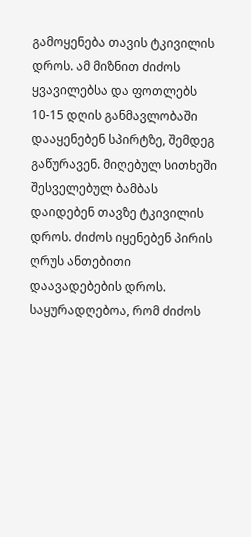გამოყენება თავის ტკივილის დროს. ამ მიზნით ძიძოს ყვავილებსა და ფოთლებს 10-15 დღის განმავლობაში დააყენებენ სპირტზე, შემდეგ გაწურავენ. მიღებულ სითხეში შესველებულ ბამბას დაიდებენ თავზე ტკივილის დროს. ძიძოს იყენებენ პირის ღრუს ანთებითი დაავადებების დროს.
საყურადღებოა, რომ ძიძოს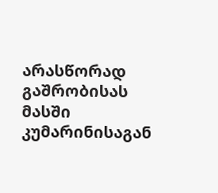არასწორად გაშრობისას მასში კუმარინისაგან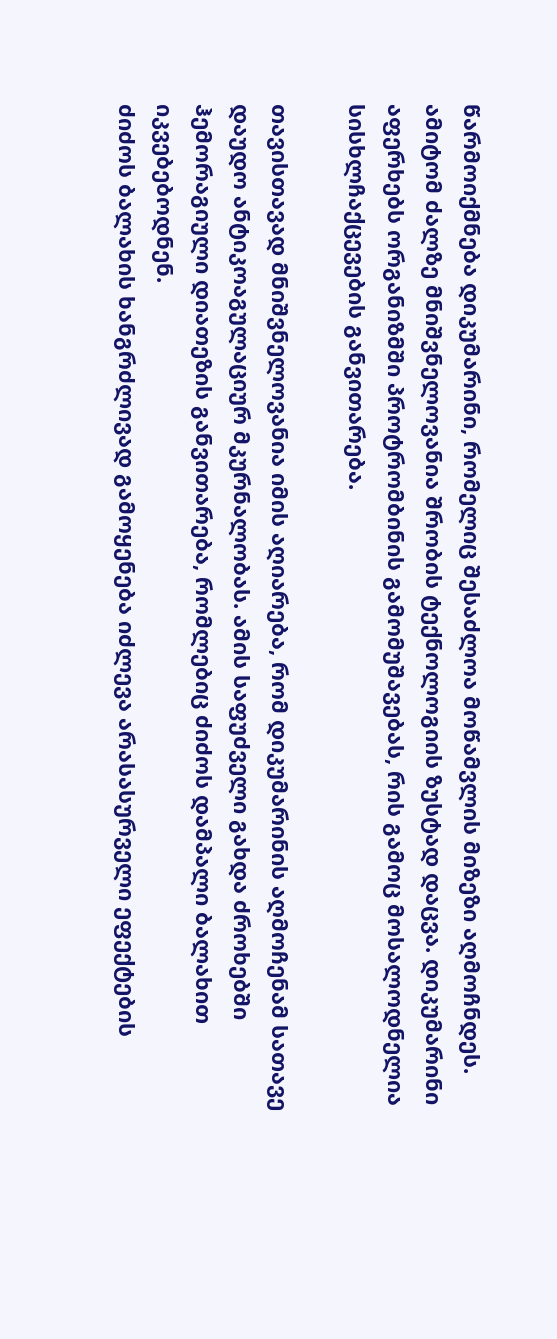წარმოიქმნება დიკუმარინი, რომელიც შესაძლოა მოწამვლის მიზეზი აღმოჩნდეს. ამიტომ ძალზე მნიშვნელოვანია შრობის ტექნოლოგიის ზუსტად დაცვა. დიკუმარინი აფერხებს ორგანიზმში პროტრომბინის გამომუშავებას, რის გამოც მოსალოდნელია სისხლჩაქცევების განვითარება.

თავისთავად მნიშვნელოვანია იმის აღიარება, რომ დიკუმარინის აღმოჩენამ სათავე დაუდო ანტიკოაგულაციურ მკურნალობას. ამის საფუძველი გახდა ძროხებში ჰემორაგიული დიათეზის განვითარება, რომლებიც ძიძოს დამპალი ბალახით იკვებებოდნენ.
ძიძოს ბალახის ხანგრძლივად გამოყენება იძლევა არასასურველი ეფექტების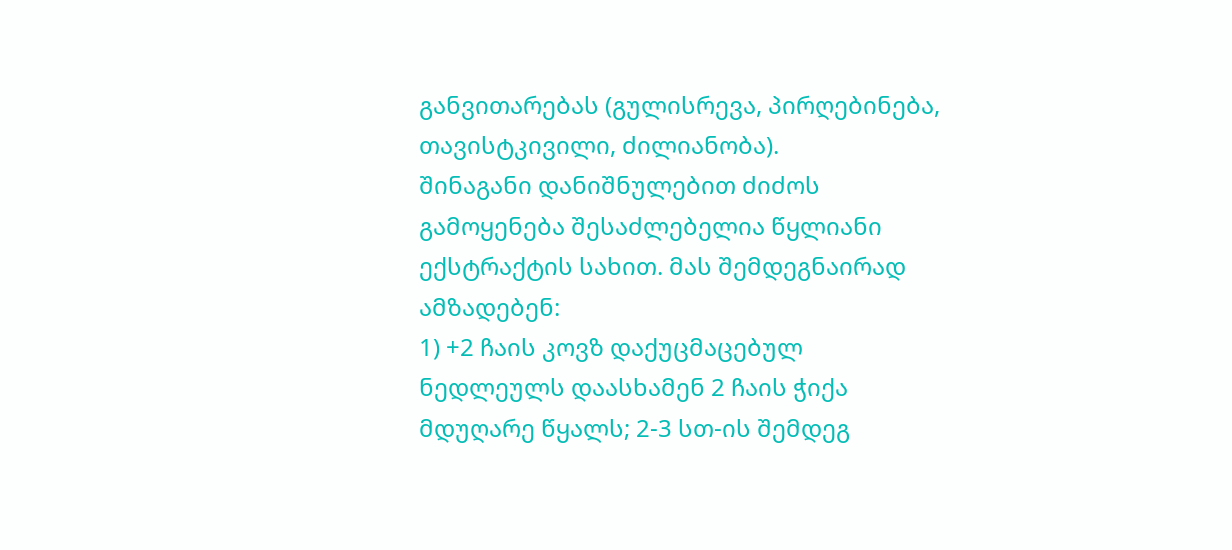განვითარებას (გულისრევა, პირღებინება, თავისტკივილი, ძილიანობა).
შინაგანი დანიშნულებით ძიძოს გამოყენება შესაძლებელია წყლიანი ექსტრაქტის სახით. მას შემდეგნაირად ამზადებენ:
1) +2 ჩაის კოვზ დაქუცმაცებულ ნედლეულს დაასხამენ 2 ჩაის ჭიქა მდუღარე წყალს; 2-3 სთ-ის შემდეგ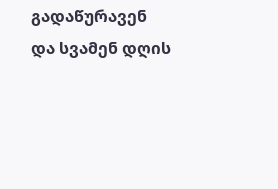გადაწურავენ და სვამენ დღის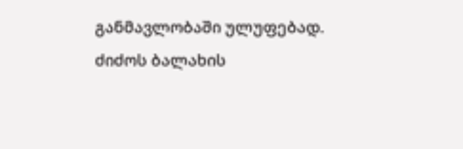განმავლობაში ულუფებად.
ძიძოს ბალახის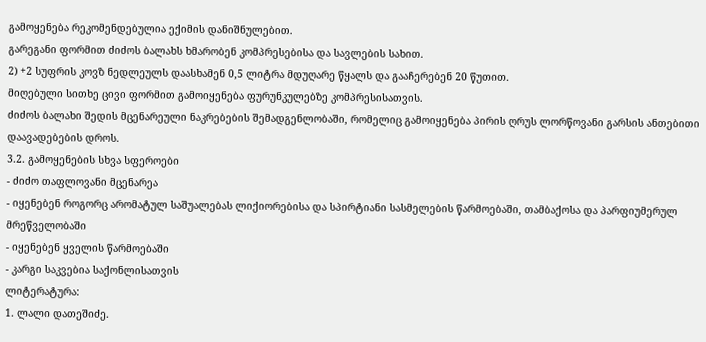გამოყენება რეკომენდებულია ექიმის დანიშნულებით.
გარეგანი ფორმით ძიძოს ბალახს ხმარობენ კომპრესებისა და სავლების სახით.
2) +2 სუფრის კოვზ ნედლეულს დაასხამენ 0,5 ლიტრა მდუღარე წყალს და გააჩერებენ 20 წუთით.
მიღებული სითხე ცივი ფორმით გამოიყენება ფურუნკულებზე კომპრესისათვის.
ძიძოს ბალახი შედის მცენარეული ნაკრებების შემადგენლობაში, რომელიც გამოიყენება პირის ღრუს ლორწოვანი გარსის ანთებითი დაავადებების დროს.
3.2. გამოყენების სხვა სფეროები
- ძიძო თაფლოვანი მცენარეა
- იყენებენ როგორც არომატულ საშუალებას ლიქიორებისა და სპირტიანი სასმელების წარმოებაში, თამბაქოსა და პარფიუმერულ მრეწველობაში
- იყენებენ ყველის წარმოებაში
- კარგი საკვებია საქონლისათვის
ლიტერატურა:
1. ლალი დათეშიძე.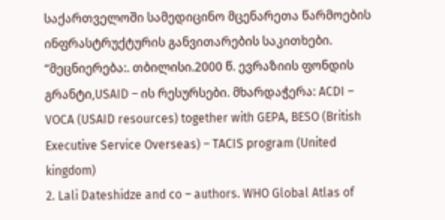საქართველოში სამედიცინო მცენარეთა წარმოების ინფრასტრუქტურის განვითარების საკითხები. “მეცნიერება:. თბილისი.2000 წ. ევრაზიის ფონდის გრანტი,USAID – ის რესურსები. მხარდაჭერა: ACDI – VOCA (USAID resources) together with GEPA, BESO (British Executive Service Overseas) – TACIS program (United kingdom)
2. Lali Dateshidze and co – authors. WHO Global Atlas of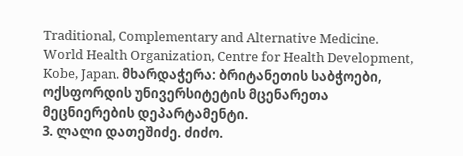Traditional, Complementary and Alternative Medicine. World Health Organization, Centre for Health Development, Kobe, Japan. მხარდაჭერა: ბრიტანეთის საბჭოები, ოქსფორდის უნივერსიტეტის მცენარეთა მეცნიერების დეპარტამენტი.
3. ლალი დათეშიძე. ძიძო.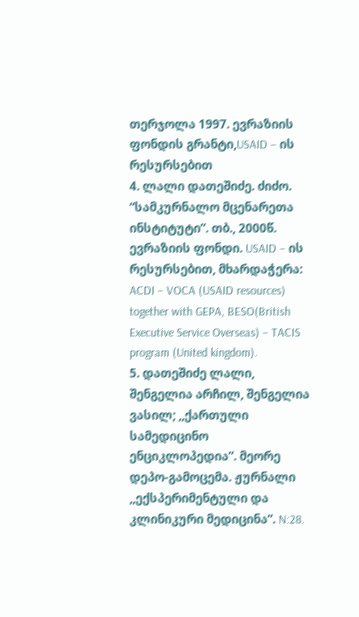თერჯოლა 1997. ევრაზიის ფონდის გრანტი,USAID – ის რესურსებით
4. ლალი დათეშიძე. ძიძო. “სამკურნალო მცენარეთა ინსტიტუტი”. თბ., 2000წ. ევრაზიის ფონდი. USAID – ის რესურსებით, მხარდაჭერა: ACDI – VOCA (USAID resources) together with GEPA, BESO(British Executive Service Overseas) – TACIS program (United kingdom).
5. დათეშიძე ლალი, შენგელია არჩილ, შენგელია ვასილ; ,,ქართული სამედიცინო ენციკლოპედია”. მეორე დეპო-გამოცემა. ჟურნალი ,,ექსპერიმენტული და კლინიკური მედიცინა”. N:28.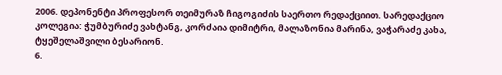2006. დეპონენტი პროფესორ თეიმურაზ ჩიგოგიძის საერთო რედაქციით. სარედაქციო კოლეგია: ჭუმბურიძე ვახტანგ, კორძაია დიმიტრი, მალაზონია მარინა, ვაჭარაძე კახა, ტყეშელაშვილი ბესარიონ.
6.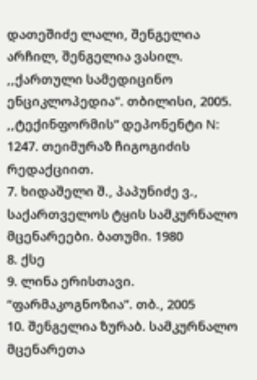დათეშიძე ლალი, შენგელია არჩილ, შენგელია ვასილ. ,,ქართული სამედიცინო ენციკლოპედია”. თბილისი, 2005. ,,ტექინფორმის” დეპონენტი N: 1247. თეიმურაზ ჩიგოგიძის რედაქციით.
7. ხიდაშელი შ., პაპუნიძე ვ., საქართველოს ტყის სამკურნალო მცენარეები. ბათუმი. 1980
8. ქსე
9. ლინა ერისთავი. “ფარმაკოგნოზია”. თბ., 2005
10. შენგელია ზურაბ. სამკურნალო მცენარეთა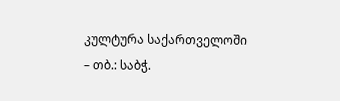კულტურა საქართველოში – თბ.: საბჭ.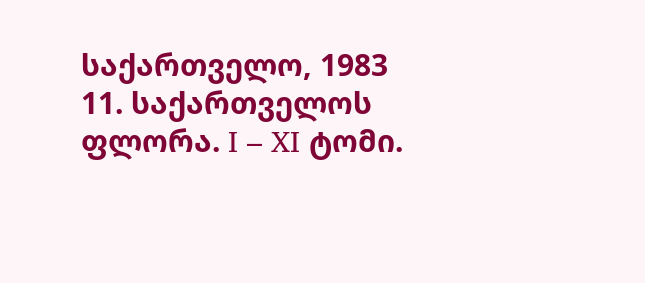საქართველო, 1983
11. საქართველოს ფლორა. I – XI ტომი.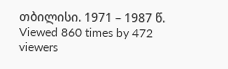თბილისი. 1971 – 1987 წ.
Viewed 860 times by 472 viewers